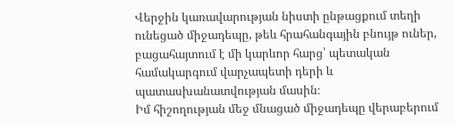Վերջին կառավարության նիստի ընթացքում տեղի ունեցած միջադեպը, թեև հրահանգային բնույթ ուներ, բացահայտում է մի կարևոր հարց՝ պետական համակարգում վարչապետի դերի և պատասխանատվության մասին։
Իմ հիշողության մեջ մնացած միջադեպը վերաբերում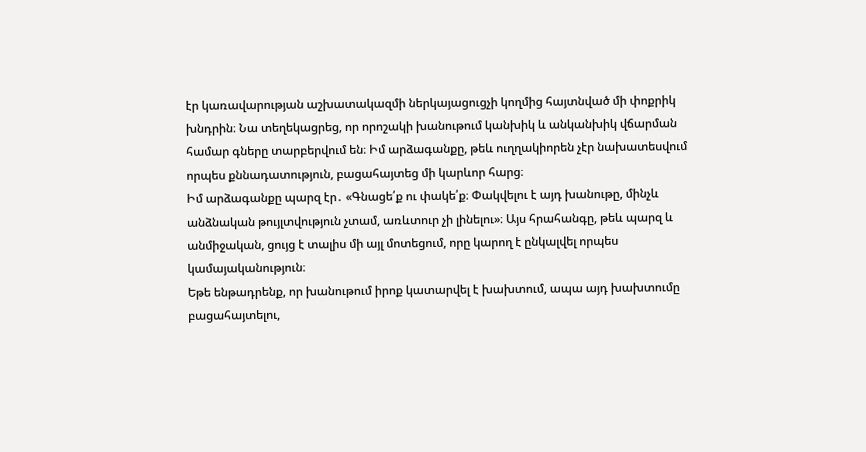էր կառավարության աշխատակազմի ներկայացուցչի կողմից հայտնված մի փոքրիկ խնդրին։ Նա տեղեկացրեց, որ որոշակի խանութում կանխիկ և անկանխիկ վճարման համար գները տարբերվում են։ Իմ արձագանքը, թեև ուղղակիորեն չէր նախատեսվում որպես քննադատություն, բացահայտեց մի կարևոր հարց։
Իմ արձագանքը պարզ էր․ «Գնացե՛ք ու փակե՛ք։ Փակվելու է այդ խանութը, մինչև անձնական թույլտվություն չտամ, առևտուր չի լինելու»։ Այս հրահանգը, թեև պարզ և անմիջական, ցույց է տալիս մի այլ մոտեցում, որը կարող է ընկալվել որպես կամայականություն։
Եթե ենթադրենք, որ խանութում իրոք կատարվել է խախտում, ապա այդ խախտումը բացահայտելու,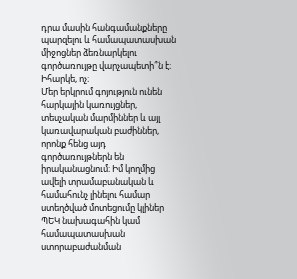դրա մասին հանգամանքները պարզելու և համապատասխան միջոցներ ձեռնարկելու գործառույթը վարչապետի՞ն է։ Իհարկե, ոչ։
Մեր երկրում գոյություն ունեն հարկային կառույցներ, տեսչական մարմիններ և այլ կառավարական բաժիններ, որոնք հենց այդ գործառույթներն են իրականացնում։ Իմ կողմից ավելի տրամաբանական և համահունչ լինելու համար ստեղծված մոտեցումը կլիներ ՊԵԿ նախագահին կամ համապատասխան ստորաբաժանման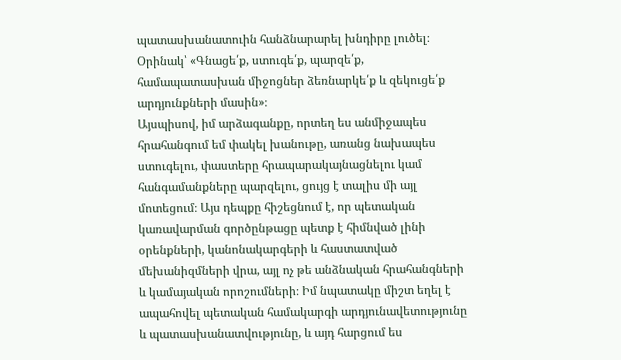պատասխանատուին հանձնարարել խնդիրը լուծել։ Օրինակ՝ «Գնացե՛ք, ստուգե՛ք, պարզե՛ք, համապատասխան միջոցներ ձեռնարկե՛ք և զեկուցե՛ք արդյունքների մասին»։
Այսպիսով, իմ արձագանքը, որտեղ ես անմիջապես հրահանգում եմ փակել խանութը, առանց նախապես ստուգելու, փաստերը հրապարակայնացնելու կամ հանգամանքները պարզելու, ցույց է տալիս մի այլ մոտեցում։ Այս դեպքը հիշեցնում է, որ պետական կառավարման գործընթացը պետք է հիմնված լինի օրենքների, կանոնակարգերի և հաստատված մեխանիզմների վրա, այլ ոչ թե անձնական հրահանգների և կամայական որոշումների։ Իմ նպատակը միշտ եղել է ապահովել պետական համակարգի արդյունավետությունը և պատասխանատվությունը, և այդ հարցում ես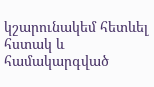կշարունակեմ հետևել հստակ և համակարգված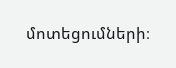մոտեցումների։